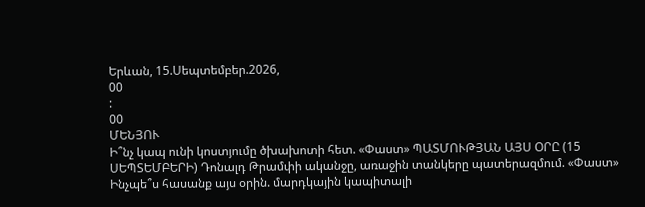Երևան, 15.Սեպտեմբեր.2026,
00
:
00
ՄԵՆՅՈՒ
Ի՞նչ կապ ունի կոստյումը ծխախոտի հետ. «Փաստ» ՊԱՏՄՈՒԹՅԱՆ ԱՅՍ ՕՐԸ (15 ՍԵՊՏԵՄԲԵՐԻ) Դոնալդ Թրամփի ականջը, առաջին տանկերը պատերազմում. «Փաստ» Ինչպե՞ս հասանք այս օրին. մարդկային կապիտալի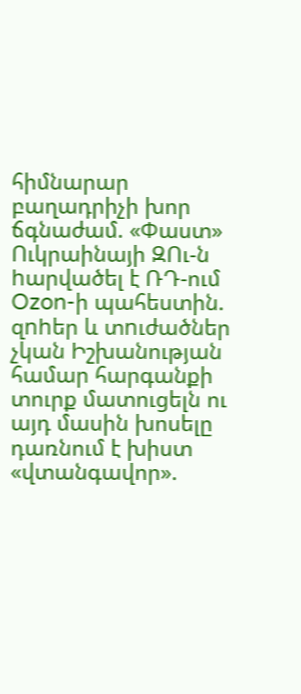հիմնարար բաղադրիչի խոր ճգնաժամ. «Փաստ» Ուկրաինայի ԶՈւ-ն hարվածել է ՌԴ-ում Ozon-ի պահեստին. զnhեր և տnւժածներ չկան Իշխանության համար հարգանքի տուրք մատուցելն ու այդ մասին խոսելը դառնում է խիստ «վտանգավոր».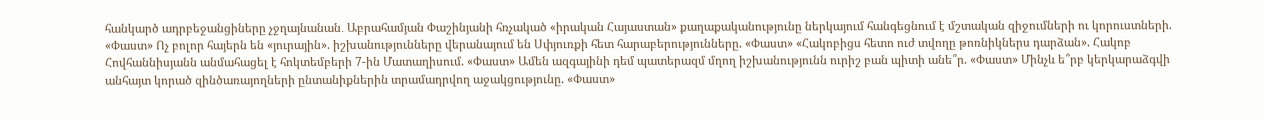հանկարծ ադրբեջանցիները չջղայնանան․ Աբրահամյան Փաշինյանի հռչակած «իրական Հայաստան» քաղաքականությունը ներկայում հանգեցնում է մշտական զիջումների ու կորուստների. «Փաստ» Ոչ բոլոր հայերն են «յուրային». իշխանությունները վերանայում են Սփյուռքի հետ հարաբերությունները. «Փաստ» «Հակոբիցս հետո ուժ տվողը թոռնիկներս դարձան». Հակոբ Հովհաննիսյանն անմահացել է հոկտեմբերի 7-ին Մատաղիսում. «Փաստ» Ամեն ազգայինի դեմ պատերազմ մղող իշխանությունն ուրիշ բան պիտի անե՞ր. «Փաստ» Մինչև ե՞րբ կերկարաձգվի անհայտ կորած զինծառայողների ընտանիքներին տրամադրվող աջակցությունը. «Փաստ»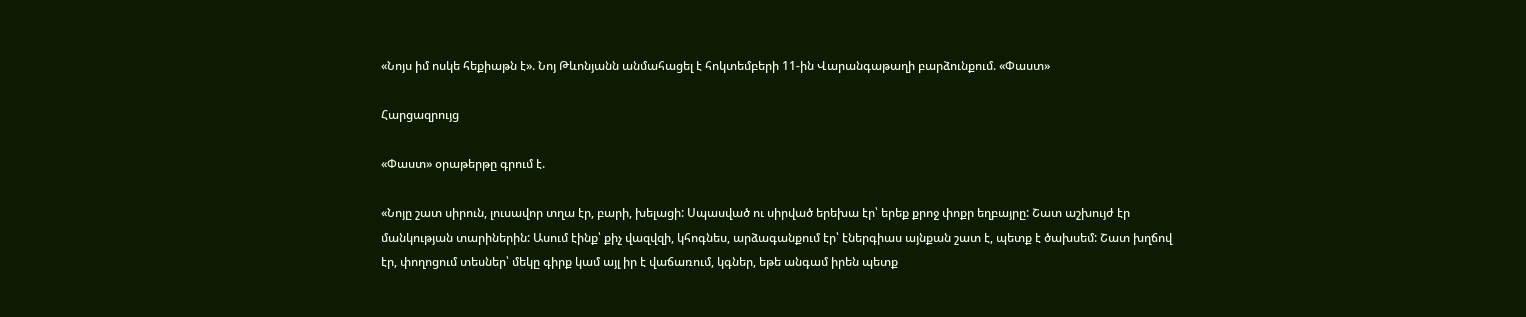«Նոյս իմ ոսկե հեքիաթն է». Նոյ Թևոնյանն անմահացել է հոկտեմբերի 11-ին Վարանգաթաղի բարձունքում. «Փաստ»

Հարցազրույց

«Փաստ» օրաթերթը գրում է.

«Նոյը շատ սիրուն, լուսավոր տղա էր, բարի, խելացի: Սպասված ու սիրված երեխա էր՝ երեք քրոջ փոքր եղբայրը: Շատ աշխույժ էր մանկության տարիներին: Ասում էինք՝ քիչ վազվզի, կհոգնես, արձագանքում էր՝ էներգիաս այնքան շատ է, պետք է ծախսեմ: Շատ խղճով էր, փողոցում տեսներ՝ մեկը գիրք կամ այլ իր է վաճառում, կգներ, եթե անգամ իրեն պետք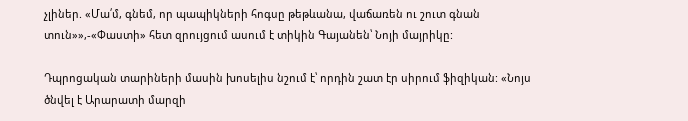չլիներ. «Մա՛մ, գնեմ, որ պապիկների հոգսը թեթևանա, վաճառեն ու շուտ գնան տուն»»,-«Փաստի» հետ զրույցում ասում է տիկին Գայանեն՝ Նոյի մայրիկը:

Դպրոցական տարիների մասին խոսելիս նշում է՝ որդին շատ էր սիրում ֆիզիկան: «Նոյս ծնվել է Արարատի մարզի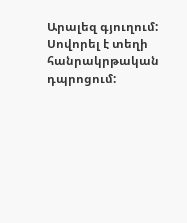Արալեզ գյուղում: Սովորել է տեղի հանրակրթական դպրոցում: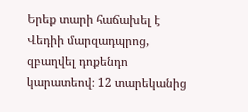Երեք տարի հաճախել է Վեդիի մարզադպրոց, զբաղվել դոքենդո կարատեով։ 12 տարեկանից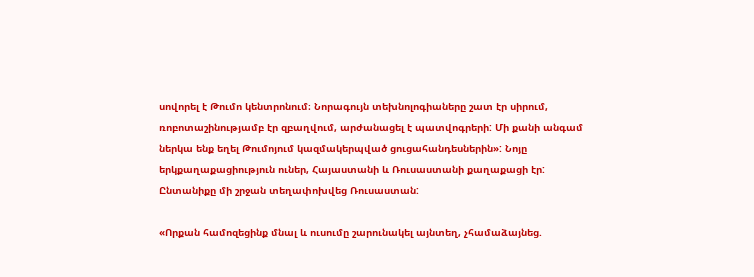սովորել է Թումո կենտրոնում։ Նորագույն տեխնոլոգիաները շատ էր սիրում, ռոբոտաշինությամբ էր զբաղվում, արժանացել է պատվոգրերի: Մի քանի անգամ ներկա ենք եղել Թումոյում կազմակերպված ցուցահանդեսներին»: Նոյը երկքաղաքացիություն ուներ, Հայաստանի և Ռուսաստանի քաղաքացի էր: Ընտանիքը մի շրջան տեղափոխվեց Ռուսաստան:

«Որքան համոզեցինք մնալ և ուսումը շարունակել այնտեղ, չհամաձայնեց.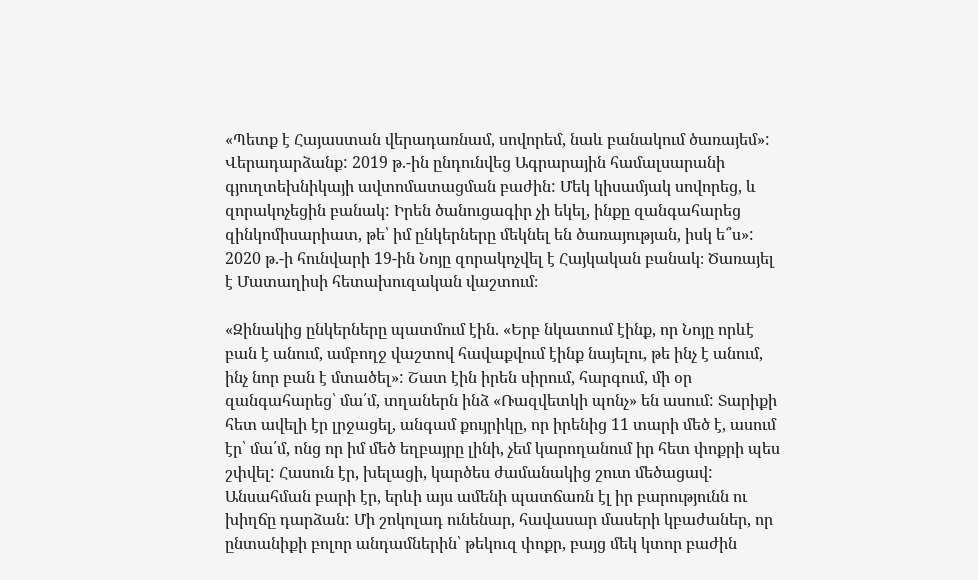«Պետք է Հայաստան վերադառնամ, սովորեմ, նաև բանակում ծառայեմ»: Վերադարձանք: 2019 թ.-ին ընդունվեց Ագրարային համալսարանի գյուղտեխնիկայի ավտոմատացման բաժին: Մեկ կիսամյակ սովորեց, և զորակոչեցին բանակ: Իրեն ծանուցագիր չի եկել, ինքը զանգահարեց զինկոմիսարիատ, թե՝ իմ ընկերները մեկնել են ծառայության, իսկ ե՞ս»: 2020 թ.-ի հունվարի 19-ին Նոյը զորակոչվել է Հայկական բանակ։ Ծառայել է Մատաղիսի հետախուզական վաշտում։

«Զինակից ընկերները պատմում էին. «Երբ նկատում էինք, որ Նոյը որևէ բան է անում, ամբողջ վաշտով հավաքվում էինք նայելու, թե ինչ է անում, ինչ նոր բան է մտածել»: Շատ էին իրեն սիրում, հարգում, մի օր զանգահարեց՝ մա՛մ, տղաներն ինձ «Ռազվետկի պոնչ» են ասում: Տարիքի հետ ավելի էր լրջացել, անգամ քույրիկը, որ իրենից 11 տարի մեծ է, ասում էր՝ մա՛մ, ոնց որ իմ մեծ եղբայրը լինի, չեմ կարողանում իր հետ փոքրի պես շփվել: Հասուն էր, խելացի, կարծես ժամանակից շուտ մեծացավ: Անսահման բարի էր, երևի այս ամենի պատճառն էլ իր բարությունն ու խիղճը դարձան: Մի շոկոլադ ունենար, հավասար մասերի կբաժաներ, որ ընտանիքի բոլոր անդամներին՝ թեկուզ փոքր, բայց մեկ կտոր բաժին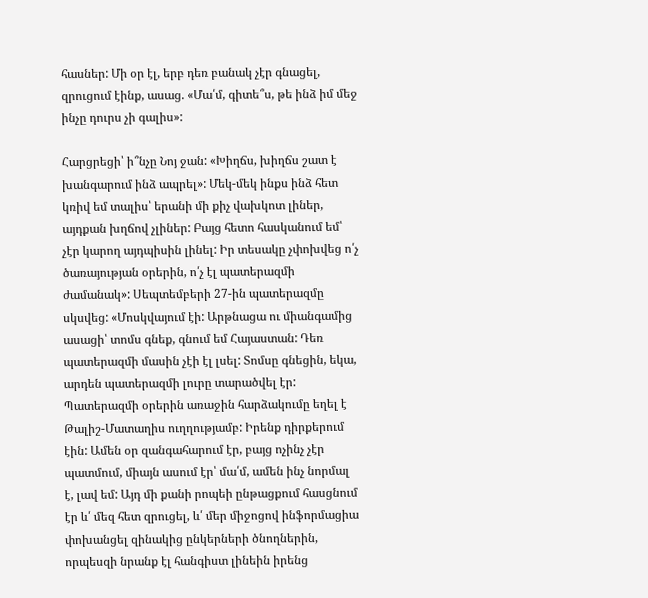հասներ: Մի օր էլ, երբ դեռ բանակ չէր գնացել, զրուցում էինք, ասաց. «Մա՛մ, գիտե՞ս, թե ինձ իմ մեջ ինչը դուրս չի գալիս»:

Հարցրեցի՝ ի՞նչը Նոյ ջան: «Խիղճս, խիղճս շատ է խանգարում ինձ ապրել»: Մեկ-մեկ ինքս ինձ հետ կռիվ եմ տալիս՝ երանի մի քիչ վախկոտ լիներ, այդքան խղճով չլիներ: Բայց հետո հասկանում եմ՝ չէր կարող այդպիսին լինել: Իր տեսակը չփոխվեց ո՛չ ծառայության օրերին, ո՛չ էլ պատերազմի ժամանակ»: Սեպտեմբերի 27-ին պատերազմը սկսվեց: «Մոսկվայում էի: Արթնացա ու միանգամից ասացի՝ տոմս գնեք, գնում եմ Հայաստան: Դեռ պատերազմի մասին չէի էլ լսել: Տոմսը գնեցին, եկա, արդեն պատերազմի լուրը տարածվել էր: Պատերազմի օրերին առաջին հարձակումը եղել է Թալիշ-Մատաղիս ուղղությամբ: Իրենք դիրքերում էին: Ամեն օր զանգահարում էր, բայց ոչինչ չէր պատմում, միայն ասում էր՝ մա՛մ, ամեն ինչ նորմալ է, լավ եմ: Այդ մի քանի րոպեի ընթացքում հասցնում էր և՛ մեզ հետ զրուցել, և՛ մեր միջոցով ինֆորմացիա փոխանցել զինակից ընկերների ծնողներին, որպեսզի նրանք էլ հանգիստ լինեին իրենց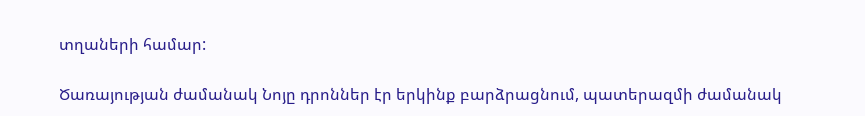տղաների համար:

Ծառայության ժամանակ Նոյը դրոններ էր երկինք բարձրացնում, պատերազմի ժամանակ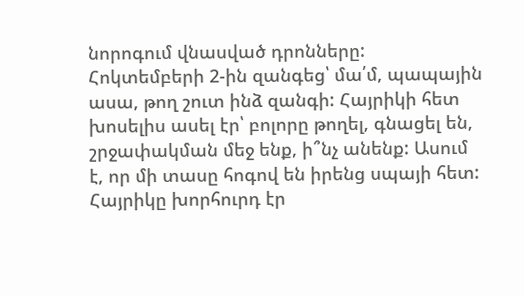նորոգում վնասված դրոնները: Հոկտեմբերի 2-ին զանգեց՝ մա՛մ, պապային ասա, թող շուտ ինձ զանգի: Հայրիկի հետ խոսելիս ասել էր՝ բոլորը թողել, գնացել են, շրջափակման մեջ ենք, ի՞նչ անենք: Ասում է, որ մի տասը հոգով են իրենց սպայի հետ: Հայրիկը խորհուրդ էր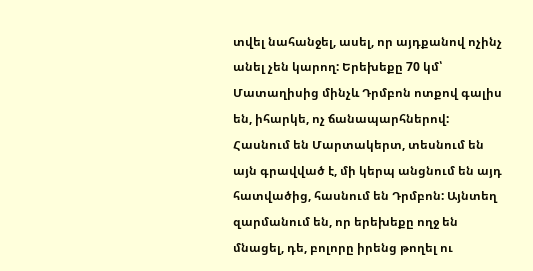տվել նահանջել, ասել, որ այդքանով ոչինչ անել չեն կարող: Երեխեքը 70 կմ՝ Մատաղիսից մինչև Դրմբոն ոտքով գալիս են, իհարկե, ոչ ճանապարհներով: Հասնում են Մարտակերտ, տեսնում են այն գրավված է, մի կերպ անցնում են այդ հատվածից, հասնում են Դրմբոն: Այնտեղ զարմանում են, որ երեխեքը ողջ են մնացել, դե, բոլորը իրենց թողել ու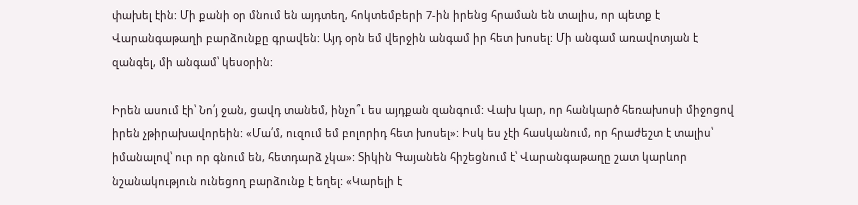փախել էին: Մի քանի օր մնում են այդտեղ, հոկտեմբերի 7-ին իրենց հրաման են տալիս, որ պետք է Վարանգաթաղի բարձունքը գրավեն: Այդ օրն եմ վերջին անգամ իր հետ խոսել: Մի անգամ առավոտյան է զանգել, մի անգամ՝ կեսօրին:

Իրեն ասում էի՝ Նո՛յ ջան, ցավդ տանեմ, ինչո՞ւ ես այդքան զանգում: Վախ կար, որ հանկարծ հեռախոսի միջոցով իրեն չթիրախավորեին: «Մա՛մ, ուզում եմ բոլորիդ հետ խոսել»: Իսկ ես չէի հասկանում, որ հրաժեշտ է տալիս՝ իմանալով՝ ուր որ գնում են, հետդարձ չկա»: Տիկին Գայանեն հիշեցնում է՝ Վարանգաթաղը շատ կարևոր նշանակություն ունեցող բարձունք է եղել: «Կարելի է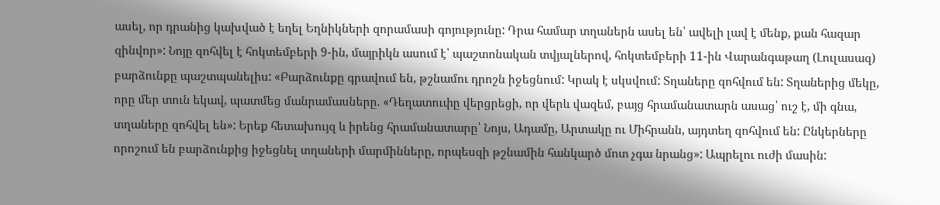ասել, որ դրանից կախված է եղել Եղնիկների զորամասի գոյությունը: Դրա համար տղաներն ասել են՝ ավելի լավ է մենք, քան հազար զինվոր»: Նոյը զոհվել է հոկտեմբերի 9-ին, մայրիկն ասում է՝ պաշտոնական տվյալներով, հոկտեմբերի 11-ին Վարանգաթաղ (Լուլասազ) բարձունքը պաշտպանելիս: «Բարձունքը գրավում են, թշնամու դրոշն իջեցնում: Կրակ է սկսվում: Տղաները զոհվում են: Տղաներից մեկը, որը մեր տուն եկավ, պատմեց մանրամասները. «Դեղատուփը վերցրեցի, որ վերև վազեմ, բայց հրամանատարն ասաց՝ ուշ է, մի գնա, տղաները զոհվել են»: Երեք հետախույզ և իրենց հրամանատարը՝ Նոյս, Ադամը, Արտակը ու Միհրանն, այդտեղ զոհվում են: Ընկերները որոշում են բարձունքից իջեցնել տղաների մարմինները, որպեսզի թշնամին հանկարծ մոտ չգա նրանց»: Ապրելու ուժի մասին: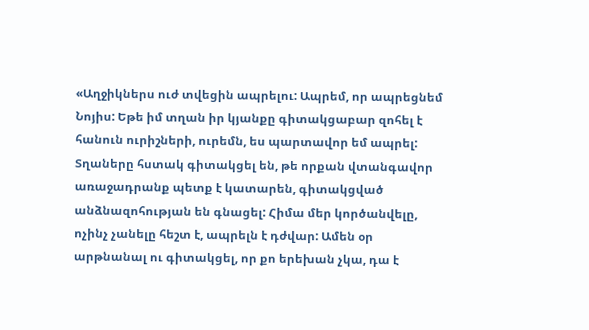«Աղջիկներս ուժ տվեցին ապրելու: Ապրեմ, որ ապրեցնեմ Նոյիս: Եթե իմ տղան իր կյանքը գիտակցաբար զոհել է հանուն ուրիշների, ուրեմն, ես պարտավոր եմ ապրել: Տղաները հստակ գիտակցել են, թե որքան վտանգավոր առաջադրանք պետք է կատարեն, գիտակցված անձնազոհության են գնացել: Հիմա մեր կործանվելը, ոչինչ չանելը հեշտ է, ապրելն է դժվար: Ամեն օր արթնանալ ու գիտակցել, որ քո երեխան չկա, դա է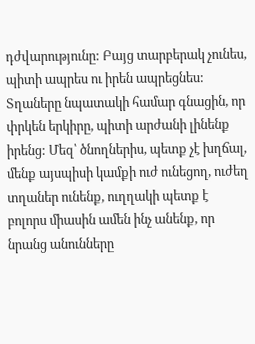դժվարությունը: Բայց տարբերակ չունես, պիտի ապրես ու իրեն ապրեցնես: Տղաները նպատակի համար գնացին, որ փրկեն երկիրը, պիտի արժանի լինենք իրենց: Մեզ՝ ծնողներիս, պետք չէ խղճալ, մենք այսպիսի կամքի ուժ ունեցող, ուժեղ տղաներ ունենք, ուղղակի պետք է բոլորս միասին ամեն ինչ անենք, որ նրանց անունները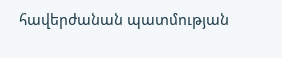հավերժանան պատմության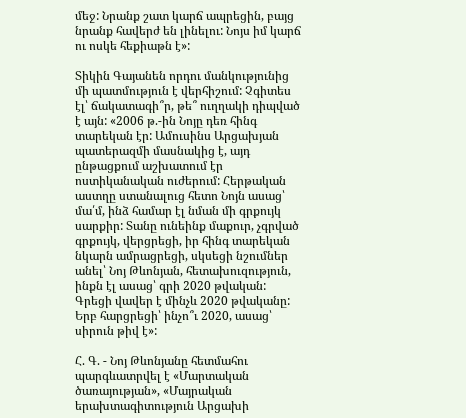մեջ: Նրանք շատ կարճ ապրեցին, բայց նրանք հավերժ են լինելու: Նոյս իմ կարճ ու ոսկե հեքիաթն է»:

Տիկին Գայանեն որդու մանկությունից մի պատմություն է վերհիշում: Չգիտես էլ՝ ճակատագի՞ր, թե՞ ուղղակի դիպված է այն: «2006 թ.-ին Նոյը դեռ հինգ տարեկան էր: Ամուսինս Արցախյան պատերազմի մասնակից է, այդ ընթացքում աշխատում էր ոստիկանական ուժերում: Հերթական աստղը ստանալուց հետո Նոյն ասաց՝ մա՛մ, ինձ համար էլ նման մի գրքույկ սարքիր: Տանը ունեինք մաքուր, չգրված գրքույկ, վերցրեցի, իր հինգ տարեկան նկարն ամրացրեցի, սկսեցի նշումներ անել՝ Նոյ Թևոնյան, հետախուզություն, ինքն էլ ասաց՝ գրի 2020 թվական: Գրեցի վավեր է մինչև 2020 թվականը: Երբ հարցրեցի՝ ինչո՞ւ 2020, ասաց՝ սիրուն թիվ է»:

Հ. Գ. - Նոյ Թևոնյանը հետմահու պարգևատրվել է «Մարտական ծառայության», «Մայրական երախտագիտություն Արցախի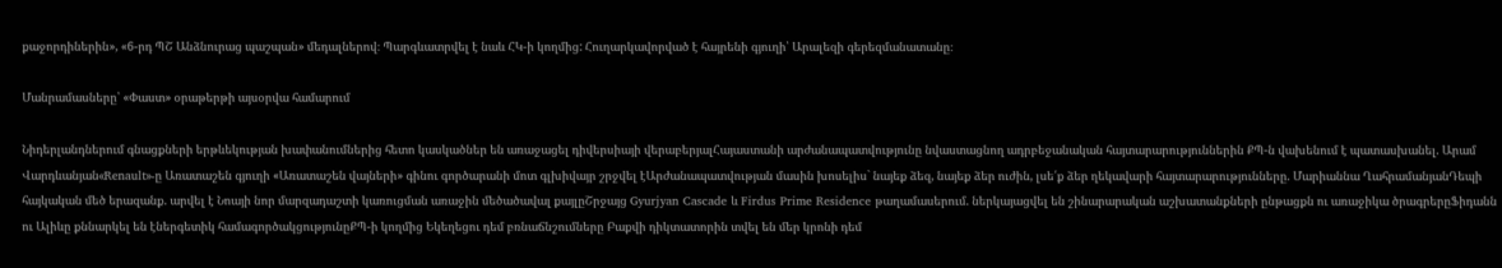քաջորդիներին», «6-րդ ՊՇ Անձնուրաց պաշպան» մեդալներով։ Պարգևատրվել է նաև ՀԿ-ի կողմից: Հուղարկավորված է հայրենի գյուղի՝ Արալեզի գերեզմանատանը։

Մանրամասները՝ «Փաստ» օրաթերթի այսօրվա համարում

Նիդերլանդներում գնացքների երթևեկության խափանումներից հետո կասկածներ են առաջացել դիվերսիայի վերաբերյալՀայաստանի արժանապատվությունը նվաստացնող ադրբեջանական հայտարարություններին ՔՊ-ն վախենում է պատասխանել. Արամ Վարդևանյան«Renault»-ը Առատաշեն գյուղի «Առատաշեն վայների» գինու գործարանի մոտ գլխիվայր շրջվել էԱրժանապատվության մասին խոսելիս` նայեք ձեզ, նայեք ձեր ուժին, լսե՛ք ձեր ղեկավարի հայտարարությունները. Մարիաննա ՂահրամանյանԴեպի հայկական մեծ երազանք. արվել է Նոայի նոր մարզադաշտի կառուցման առաջին մեծածավալ քայլըՇրջայց Gyurjyan Cascade և Firdus Prime Residence թաղամասերում. ներկայացվել են շինարարական աշխատանքների ընթացքն ու առաջիկա ծրագրերըՖիդանն ու Ալիևը քննարկել են էներգետիկ համագործակցությունըՔՊ-ի կողմից Եկեղեցու դեմ բռնաճնշումները Բաքվի դիկտատորին տվել են մեր կրոնի դեմ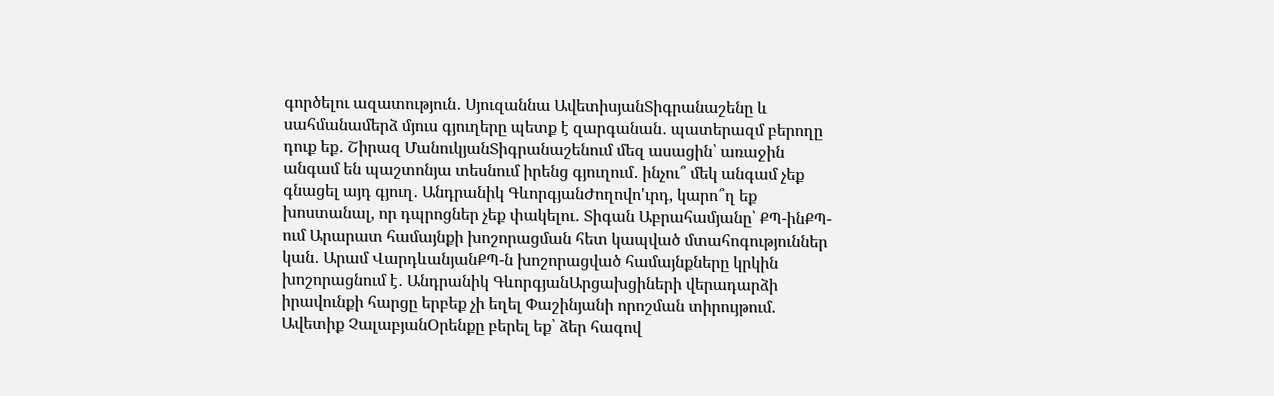գործելու ազատություն․ Սյուզաննա ԱվետիսյանՏիգրանաշենը և սահմանամերձ մյուս գյուղերը պետք է զարգանան․ պատերազմ բերողը դուք եք․ Շիրազ ՄանուկյանՏիգրանաշենում մեզ ասացին՝ առաջին անգամ են պաշտոնյա տեսնում իրենց գյուղում․ ինչու՞ մեկ անգամ չեք գնացել այդ գյուղ․ Անդրանիկ ԳևորգյանԺողովո'ւրդ, կարո՞ղ եք խոստանալ, որ դպրոցներ չեք փակելու․ Տիգան Աբրահամյանը՝ ՔՊ-ինՔՊ-ում Արարատ համայնքի խոշորացման հետ կապված մտահոգություններ կան․ Արամ ՎարդևանյանՔՊ-ն խոշորացված համայնքները կրկին խոշորացնում է․ Անդրանիկ ԳևորգյանԱրցախցիների վերադարձի իրավունքի հարցը երբեք չի եղել Փաշինյանի որոշման տիրույթում. Ավետիք ՉալաբյանՕրենքը բերել եք՝ ձեր հագով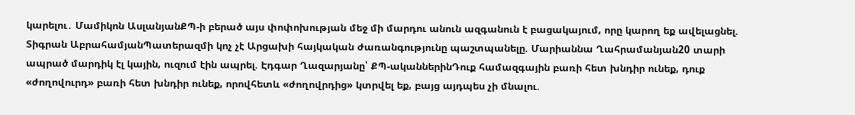կարելու․ Մամիկոն ԱսլանյանՔՊ-ի բերած այս փոփոխության մեջ մի մարդու անուն ազգանուն է բացակայում, որը կարող եք ավելացնել. Տիգրան ԱբրահամյանՊատերազմի կոչ չէ Արցախի հայկական ժառանգությունը պաշտպանելը. Մարիաննա Ղահրամանյան20 տարի ապրած մարդիկ էլ կային, ուզում էին ապրել. Էդգար Ղազարյանը՝ ՔՊ-ականներինԴուք համազգային բառի հետ խնդիր ունեք, դուք «ժողովուրդ» բառի հետ խնդիր ունեք, որովհետև «ժողովրդից» կտրվել եք, բայց այդպես չի մնալու.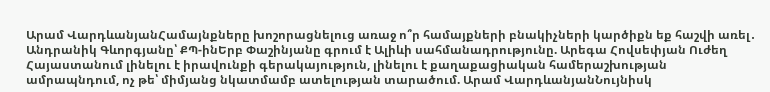Արամ ՎարդևանյանՀամայնքները խոշորացնելուց առաջ ո՞ր համայքների բնակիչների կարծիքն եք հաշվի առել․ Անդրանիկ Գևորգյանը՝ ՔՊ-ինԵրբ Փաշինյանը գրում է Ալիևի սահմանադրությունը. Արեգա Հովսեփյան Ուժեղ Հայաստանում լինելու է իրավունքի գերակայություն, լինելու է քաղաքացիական համերաշխության ամրապնդում, ոչ թե՝ միմյանց նկատմամբ ատելության տարածում. Արամ ՎարդևանյանՆույնիսկ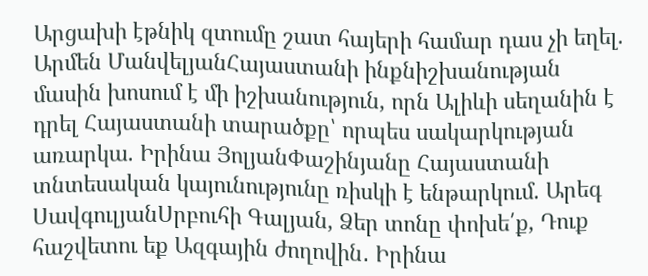Արցախի էթնիկ զտումը շատ հայերի համար դաս չի եղել. Արմեն ՄանվելյանՀայաստանի ինքնիշխանության մասին խոսում է մի իշխանություն, որն Ալիևի սեղանին է դրել Հայաստանի տարածքը՝ որպես սակարկության առարկա. Իրինա ՅոլյանՓաշինյանը Հայաստանի տնտեսական կայունությունը ռիսկի է ենթարկում. Արեգ ՍավգուլյանՍրբուհի Գալյան, Ձեր տոնը փոխե՛ք, Դուք հաշվետու եք Ազգային ժողովին․ Իրինա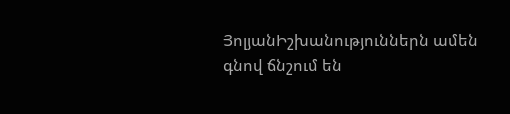ՅոլյանԻշխանություններն ամեն գնով ճնշում են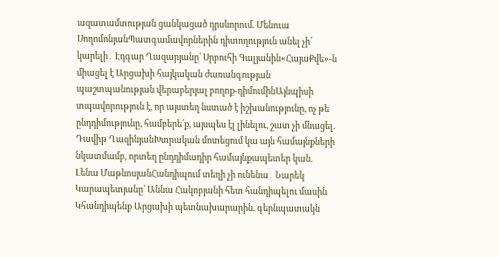ազատամտության ցանկացած դրսևորում. Մենուա ՍողոմոնյանՊատգամավորներին դիտողություն անել չի՛ կարելի․ Էդգար Ղազարյանը՝ Սրբուհի Գալյանին«ՀայաՔվե»-ն միացել է Արցախի հայկական ժառանգության պաշտպանության վերաբերյալ բողոք-դիմումինԱյնպիսի տպավորություն է, որ այստեղ նստած է իշխանությունը, ոչ թե ընդդիմությունը, համբերե՛ք, այսպես էլ լինելու, շատ չի մնացել. Դավիթ ՂազինյանԽտրական մոտեցում կա այն համայնքների նկատմամբ, որտեղ ընդդիմադիր համայնքապետեր կան. Լենա ՄաթևոսյանՀանդիպում տեղի չի ունենա․ Նարեկ Կարապետյանը՝ Աննա Հակոբյանի հետ հանդիպելու մասին Կհանդիպենք Արցախի պետնախարարին. գերնպատակն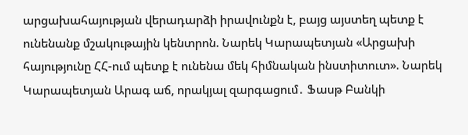արցախահայության վերադարձի իրավունքն է, բայց այստեղ պետք է ունենանք մշակութային կենտրոն. Նարեկ Կարապետյան «Արցախի հայությունը ՀՀ-ում պետք է ունենա մեկ հիմնական ինստիտուտ». Նարեկ Կարապետյան Արագ աճ, որակյալ զարգացում․ Ֆասթ Բանկի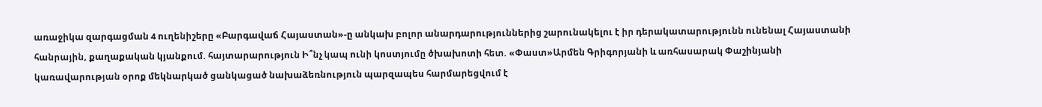առաջիկա զարգացման 4 ուղենիշերը «Բարգավաճ Հայաստան»-ը անկախ բոլոր անարդարություններից շարունակելու է իր դերակատարությունն ունենալ Հայաստանի հանրային, քաղաքական կյանքում. հայտարարություն Ի՞նչ կապ ունի կոստյումը ծխախոտի հետ. «Փաստ»Արմեն Գրիգորյանի և առհասարակ Փաշինյանի կառավարության օրոք մեկնարկած ցանկացած նախաձեռնություն պարզապես հարմարեցվում է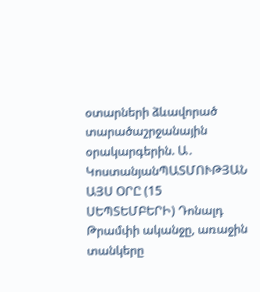օտարների ձևավորած տարածաշրջանային օրակարգերին. Ա․ ԿոստանյանՊԱՏՄՈՒԹՅԱՆ ԱՅՍ ՕՐԸ (15 ՍԵՊՏԵՄԲԵՐԻ) Դոնալդ Թրամփի ականջը, առաջին տանկերը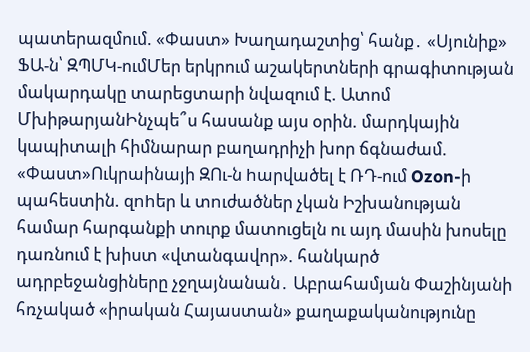պատերազմում. «Փաստ» Խաղադաշտից՝ հանք․ «Սյունիք» ՖԱ-ն՝ ԶՊՄԿ-ումՄեր երկրում աշակերտների գրագիտության մակարդակը տարեցտարի նվազում է. Ատոմ ՄխիթարյանԻնչպե՞ս հասանք այս օրին. մարդկային կապիտալի հիմնարար բաղադրիչի խոր ճգնաժամ. «Փաստ»Ուկրաինայի ԶՈւ-ն hարվածել է ՌԴ-ում Ozon-ի պահեստին. զnhեր և տnւժածներ չկան Իշխանության համար հարգանքի տուրք մատուցելն ու այդ մասին խոսելը դառնում է խիստ «վտանգավոր». հանկարծ ադրբեջանցիները չջղայնանան․ Աբրահամյան Փաշինյանի հռչակած «իրական Հայաստան» քաղաքականությունը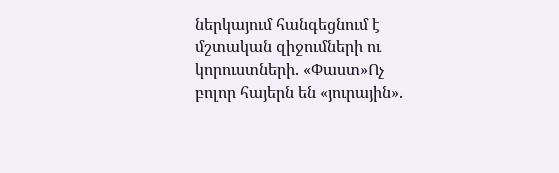ներկայում հանգեցնում է մշտական զիջումների ու կորուստների. «Փաստ»Ոչ բոլոր հայերն են «յուրային».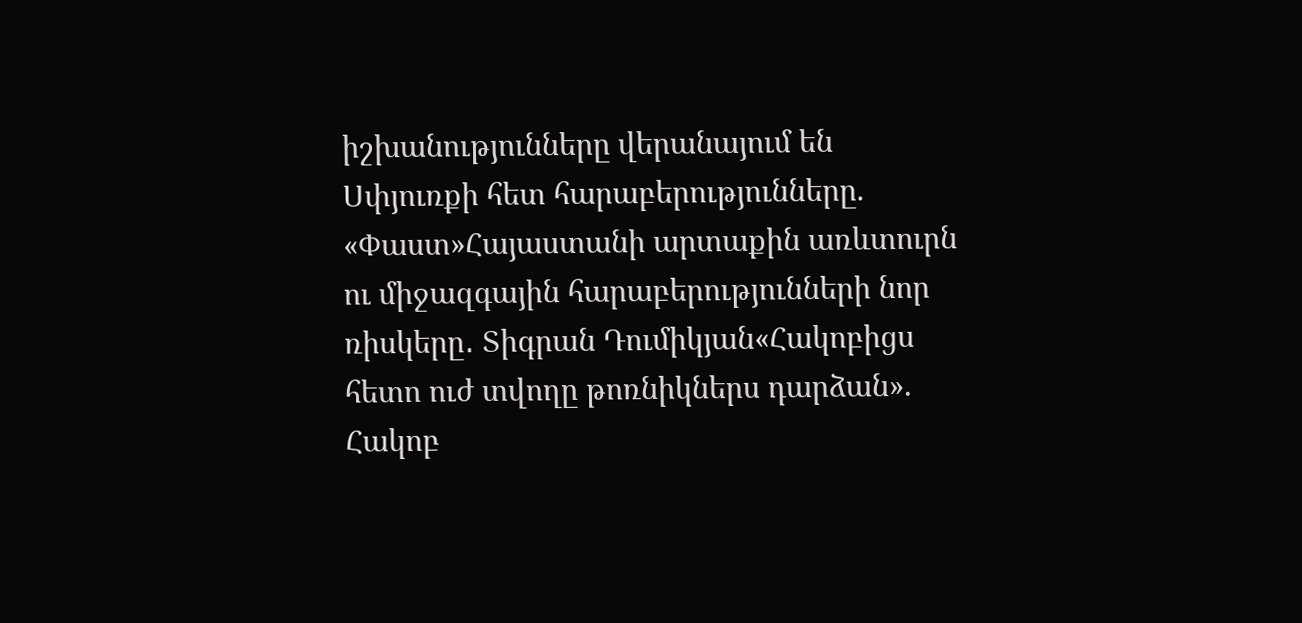իշխանությունները վերանայում են Սփյուռքի հետ հարաբերությունները. «Փաստ»Հայաստանի արտաքին առևտուրն ու միջազգային հարաբերությունների նոր ռիսկերը․ Տիգրան Դումիկյան«Հակոբիցս հետո ուժ տվողը թոռնիկներս դարձան». Հակոբ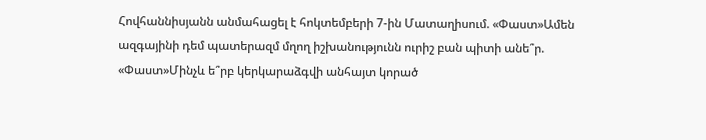Հովհաննիսյանն անմահացել է հոկտեմբերի 7-ին Մատաղիսում. «Փաստ»Ամեն ազգայինի դեմ պատերազմ մղող իշխանությունն ուրիշ բան պիտի անե՞ր. «Փաստ»Մինչև ե՞րբ կերկարաձգվի անհայտ կորած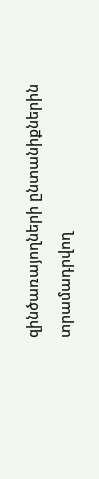զինծառայողների ընտանիքներին տրամադրվող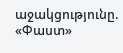աջակցությունը. «Փաստ»